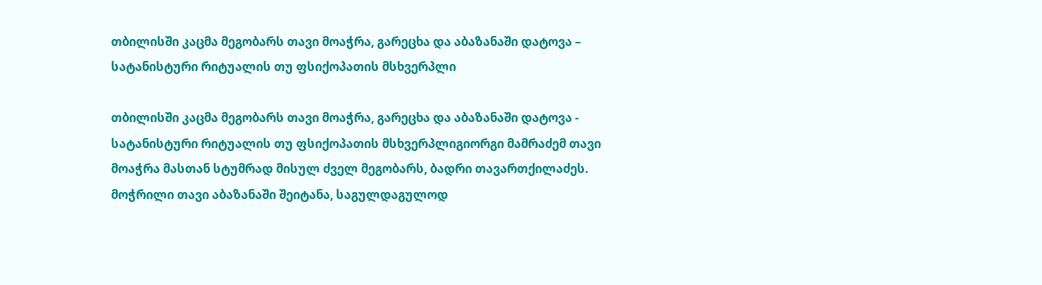თბილისში კაცმა მეგობარს თავი მოაჭრა, გარეცხა და აბაზანაში დატოვა – სატანისტური რიტუალის თუ ფსიქოპათის მსხვერპლი

თბილისში კაცმა მეგობარს თავი მოაჭრა, გარეცხა და აბაზანაში დატოვა - სატანისტური რიტუალის თუ ფსიქოპათის მსხვერპლიგიორგი მამრაძემ თავი მოაჭრა მასთან სტუმრად მისულ ძველ მეგობარს, ბადრი თავართქილაძეს. მოჭრილი თავი აბაზანაში შეიტანა, საგულდაგულოდ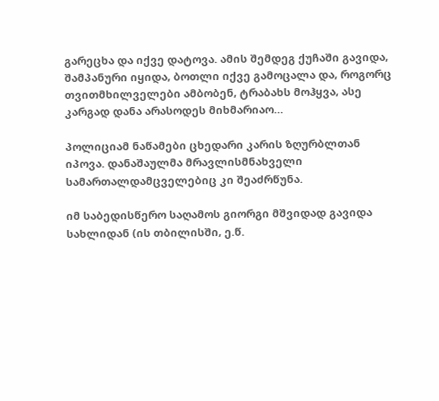გარეცხა და იქვე დატოვა. ამის შემდეგ ქუჩაში გავიდა, შამპანური იყიდა, ბოთლი იქვე გამოცალა და, როგორც თვითმხილველები ამბობენ, ტრაბახს მოჰყვა, ასე კარგად დანა არასოდეს მიხმარიაო…

პოლიციამ ნაწამები ცხედარი კარის ზღურბლთან იპოვა. დანაშაულმა მრავლისმნახველი სამართალდამცველებიც კი შეაძრწუნა.

იმ საბედისწერო საღამოს გიორგი მშვიდად გავიდა სახლიდან (ის თბილისში, ე.წ.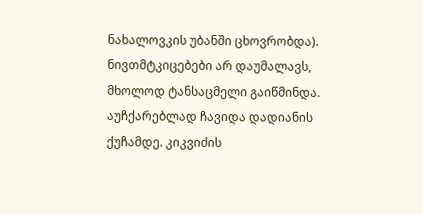ნახალოვკის უბანში ცხოვრობდა). ნივთმტკიცებები არ დაუმალავს, მხოლოდ ტანსაცმელი გაიწმინდა. აუჩქარებლად ჩავიდა დადიანის ქუჩამდე. კიკვიძის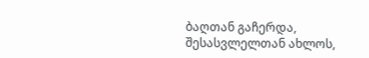ბაღთან გაჩერდა, შესასვლელთან ახლოს,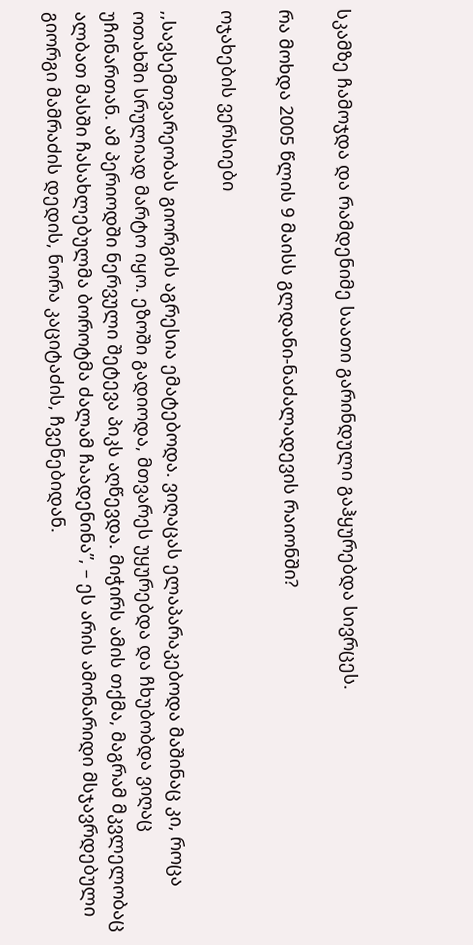სკამზე ჩამოჯდა და რამდენიმე საათი გარინდული გაჰყურებდა სივრცეს.

რა მოხდა 2005 წლის 9 მაისს გლდანი-ნაძალადევის რაიონში?

ოჯახების ვერსიები

,,სავსემთვარეობას გიორგის აგრესია ემატებოდა. ვიღაცას ელაპარაკებოდა მაშინაც კი, როცა ოთახში სრულიად მარტო იყო. ეზოში გადიოდა, მთვარეს უყურებდა და ჩხუბობდა ვიღაც უჩინართან. ამ პერიოდში ნერვული შეტევა პიკს აღწევდა. მიჭირს ამის თქმა, მაგრამ მკვლელობაც ალბათ მასში ჩასახლებულმა ბოროტმა ძალამ ჩაადენინა”, – ეს არის ამონარიდი მსჯავრდებული გიორგი მამრაძის დედის, ნორა კაციტაძის, ჩვენებიდან.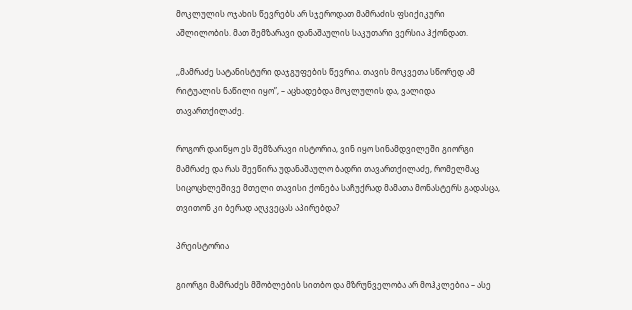მოკლულის ოჯახის წევრებს არ სჯეროდათ მამრაძის ფსიქიკური აშლილობის. მათ შემზარავი დანაშაულის საკუთარი ვერსია ჰქონდათ.

,,მამრაძე სატანისტური დაჯგუფების წევრია. თავის მოკვეთა სწორედ ამ რიტუალის ნაწილი იყო”, – აცხადებდა მოკლულის და, ვალიდა თავართქილაძე.

როგორ დაიწყო ეს შემზარავი ისტორია, ვინ იყო სინამდვილეში გიორგი მამრაძე და რას შეეწირა უდანაშაულო ბადრი თავართქილაძე, რომელმაც სიცოცხლეშივე მთელი თავისი ქონება საჩუქრად მამათა მონასტერს გადასცა, თვითონ კი ბერად აღკვეცას აპირებდა?

პრეისტორია

გიორგი მამრაძეს მშობლების სითბო და მზრუნველობა არ მოჰკლებია – ასე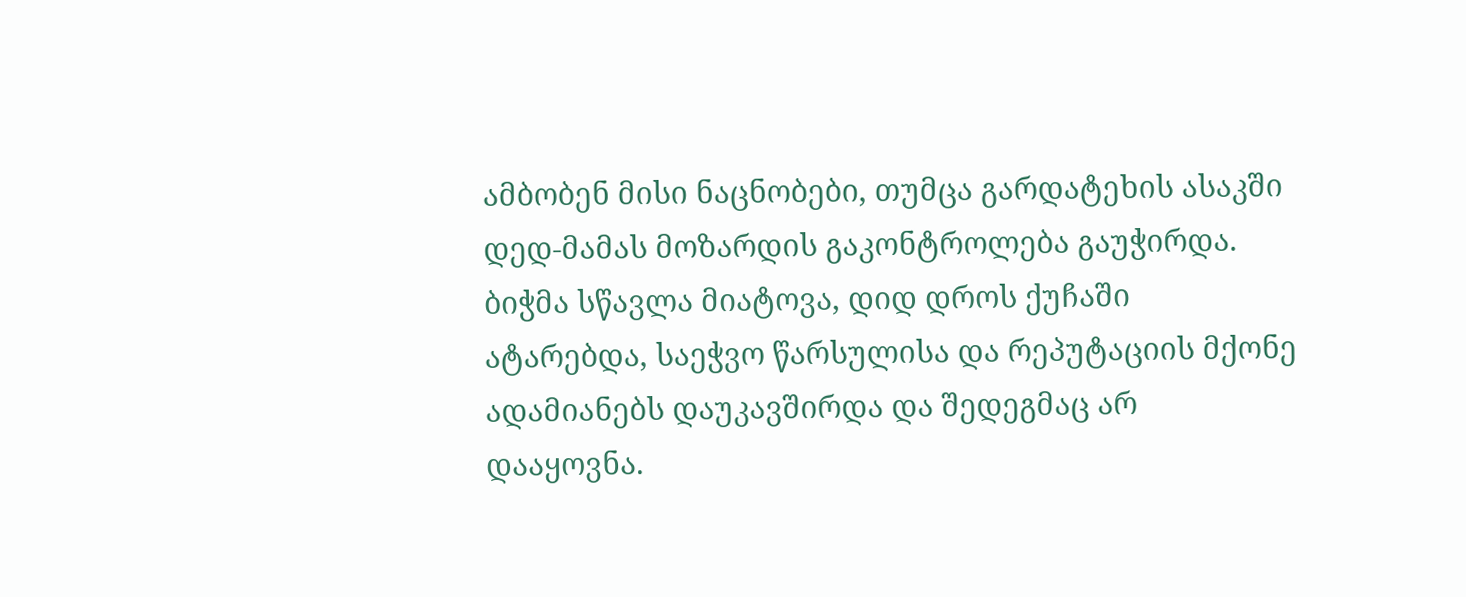ამბობენ მისი ნაცნობები, თუმცა გარდატეხის ასაკში დედ-მამას მოზარდის გაკონტროლება გაუჭირდა. ბიჭმა სწავლა მიატოვა, დიდ დროს ქუჩაში ატარებდა, საეჭვო წარსულისა და რეპუტაციის მქონე ადამიანებს დაუკავშირდა და შედეგმაც არ დააყოვნა.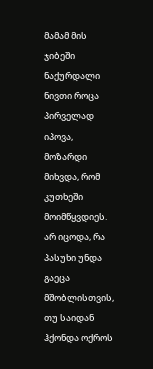მამამ მის ჯიბეში ნაქურდალი ნივთი როცა პირველად იპოვა, მოზარდი მიხვდა, რომ კუთხეში მოიმწყვდიეს. არ იცოდა, რა პასუხი უნდა გაეცა მშობლისთვის, თუ საიდან ჰქონდა ოქროს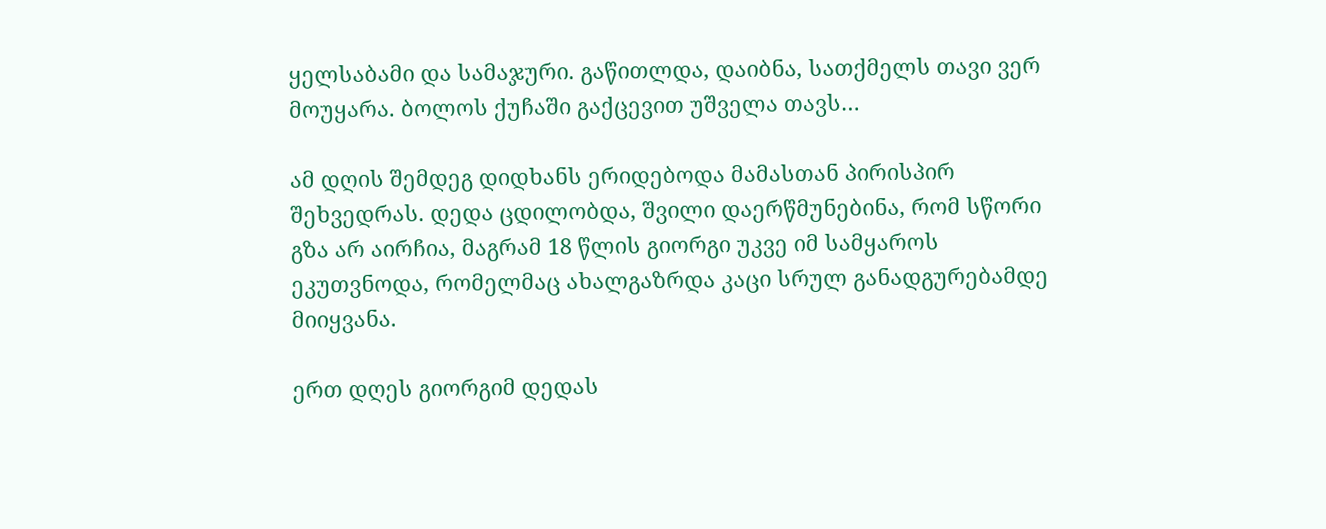ყელსაბამი და სამაჯური. გაწითლდა, დაიბნა, სათქმელს თავი ვერ მოუყარა. ბოლოს ქუჩაში გაქცევით უშველა თავს…

ამ დღის შემდეგ დიდხანს ერიდებოდა მამასთან პირისპირ შეხვედრას. დედა ცდილობდა, შვილი დაერწმუნებინა, რომ სწორი გზა არ აირჩია, მაგრამ 18 წლის გიორგი უკვე იმ სამყაროს ეკუთვნოდა, რომელმაც ახალგაზრდა კაცი სრულ განადგურებამდე მიიყვანა.

ერთ დღეს გიორგიმ დედას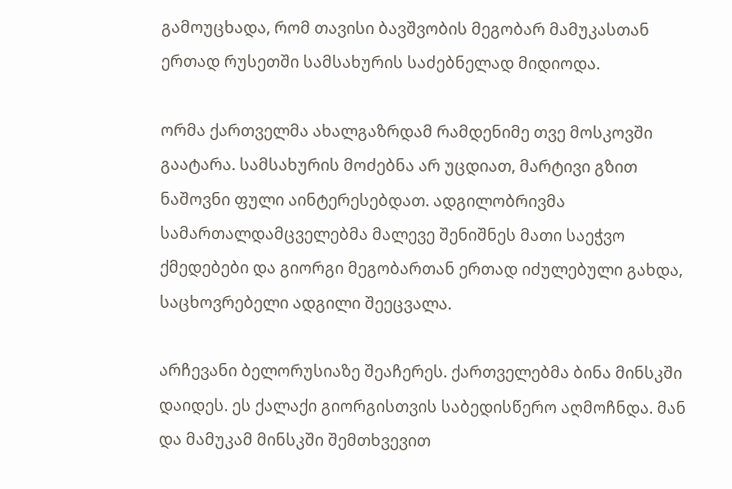გამოუცხადა, რომ თავისი ბავშვობის მეგობარ მამუკასთან ერთად რუსეთში სამსახურის საძებნელად მიდიოდა.

ორმა ქართველმა ახალგაზრდამ რამდენიმე თვე მოსკოვში გაატარა. სამსახურის მოძებნა არ უცდიათ, მარტივი გზით ნაშოვნი ფული აინტერესებდათ. ადგილობრივმა სამართალდამცველებმა მალევე შენიშნეს მათი საეჭვო ქმედებები და გიორგი მეგობართან ერთად იძულებული გახდა, საცხოვრებელი ადგილი შეეცვალა.

არჩევანი ბელორუსიაზე შეაჩერეს. ქართველებმა ბინა მინსკში დაიდეს. ეს ქალაქი გიორგისთვის საბედისწერო აღმოჩნდა. მან და მამუკამ მინსკში შემთხვევით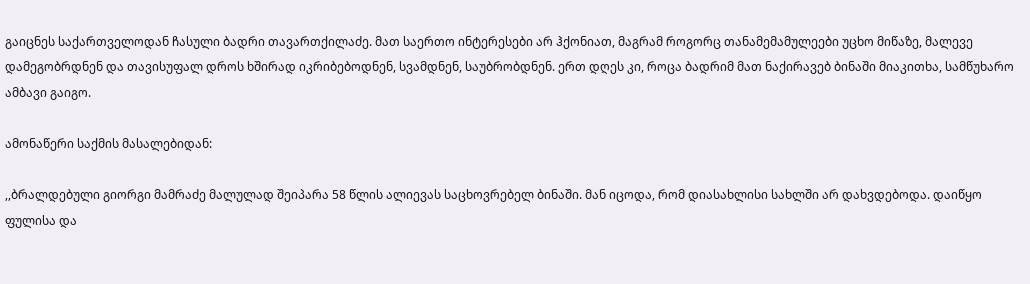გაიცნეს საქართველოდან ჩასული ბადრი თავართქილაძე. მათ საერთო ინტერესები არ ჰქონიათ, მაგრამ როგორც თანამემამულეები უცხო მიწაზე, მალევე დამეგობრდნენ და თავისუფალ დროს ხშირად იკრიბებოდნენ, სვამდნენ, საუბრობდნენ. ერთ დღეს კი, როცა ბადრიმ მათ ნაქირავებ ბინაში მიაკითხა, სამწუხარო ამბავი გაიგო.

ამონაწერი საქმის მასალებიდან:

,,ბრალდებული გიორგი მამრაძე მალულად შეიპარა 58 წლის ალიევას საცხოვრებელ ბინაში. მან იცოდა, რომ დიასახლისი სახლში არ დახვდებოდა. დაიწყო ფულისა და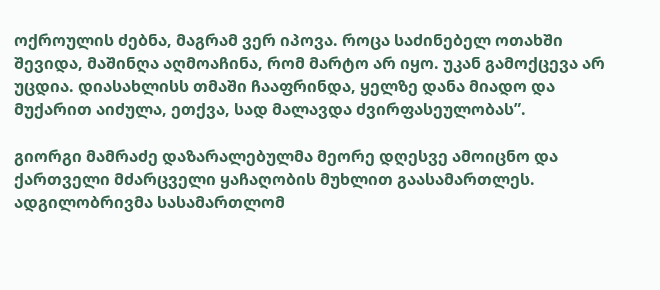ოქროულის ძებნა, მაგრამ ვერ იპოვა. როცა საძინებელ ოთახში შევიდა, მაშინღა აღმოაჩინა, რომ მარტო არ იყო. უკან გამოქცევა არ უცდია. დიასახლისს თმაში ჩააფრინდა, ყელზე დანა მიადო და მუქარით აიძულა, ეთქვა, სად მალავდა ძვირფასეულობას”.

გიორგი მამრაძე დაზარალებულმა მეორე დღესვე ამოიცნო და ქართველი მძარცველი ყაჩაღობის მუხლით გაასამართლეს. ადგილობრივმა სასამართლომ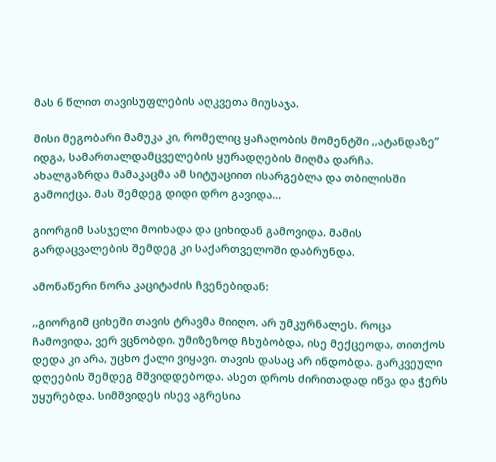მას 6 წლით თავისუფლების აღკვეთა მიუსაჯა.

მისი მეგობარი მამუკა კი, რომელიც ყაჩაღობის მომენტში ,,ატანდაზე” იდგა, სამართალდამცველების ყურადღების მიღმა დარჩა. ახალგაზრდა მამაკაცმა ამ სიტუაციით ისარგებლა და თბილისში გამოიქცა. მას შემდეგ დიდი დრო გავიდა…

გიორგიმ სასჯელი მოიხადა და ციხიდან გამოვიდა. მამის გარდაცვალების შემდეგ კი საქართველოში დაბრუნდა.

ამონაწერი ნორა კაციტაძის ჩვენებიდან:

,,გიორგიმ ციხეში თავის ტრავმა მიიღო. არ უმკურნალეს. როცა ჩამოვიდა, ვერ ვცნობდი. უმიზეზოდ ჩხუბობდა, ისე მექცეოდა, თითქოს დედა კი არა, უცხო ქალი ვიყავი. თავის დასაც არ ინდობდა. გარკვეული დღეების შემდეგ მშვიდდებოდა. ასეთ დროს ძირითადად იწვა და ჭერს უყურებდა. სიმშვიდეს ისევ აგრესია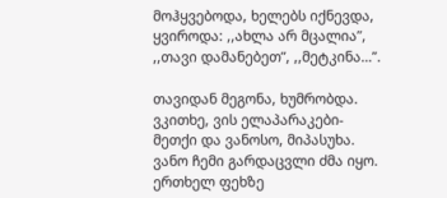მოჰყვებოდა, ხელებს იქნევდა, ყვიროდა: ,,ახლა არ მცალია”, ,,თავი დამანებეთ”, ,,მეტკინა…”.

თავიდან მეგონა, ხუმრობდა. ვკითხე, ვის ელაპარაკები-მეთქი და ვანოსო, მიპასუხა. ვანო ჩემი გარდაცვლი ძმა იყო. ერთხელ ფეხზე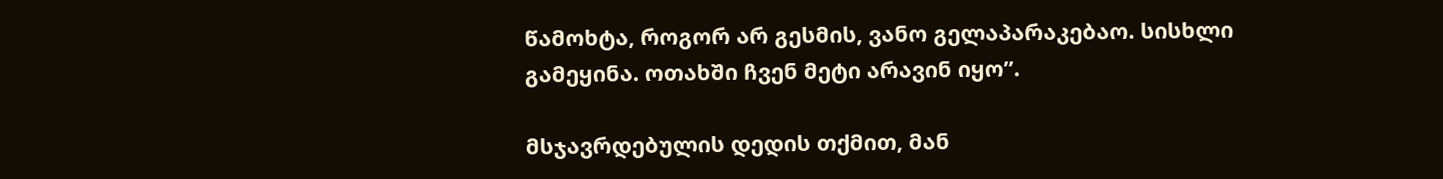წამოხტა, როგორ არ გესმის, ვანო გელაპარაკებაო. სისხლი გამეყინა. ოთახში ჩვენ მეტი არავინ იყო”.

მსჯავრდებულის დედის თქმით, მან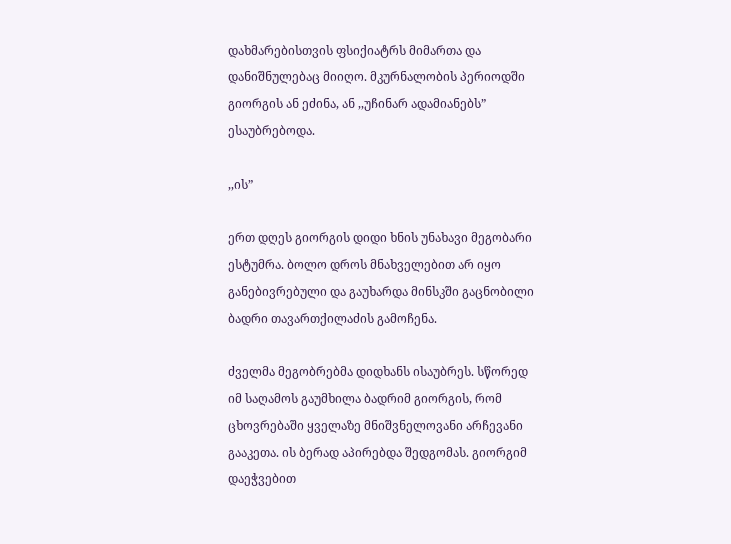დახმარებისთვის ფსიქიატრს მიმართა და დანიშნულებაც მიიღო. მკურნალობის პერიოდში გიორგის ან ეძინა, ან ,,უჩინარ ადამიანებს” ესაუბრებოდა.

,,ის”

ერთ დღეს გიორგის დიდი ხნის უნახავი მეგობარი ესტუმრა. ბოლო დროს მნახველებით არ იყო განებივრებული და გაუხარდა მინსკში გაცნობილი ბადრი თავართქილაძის გამოჩენა.

ძველმა მეგობრებმა დიდხანს ისაუბრეს. სწორედ იმ საღამოს გაუმხილა ბადრიმ გიორგის, რომ ცხოვრებაში ყველაზე მნიშვნელოვანი არჩევანი გააკეთა. ის ბერად აპირებდა შედგომას. გიორგიმ დაეჭვებით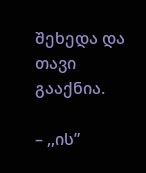შეხედა და თავი გააქნია.

– ,,ის”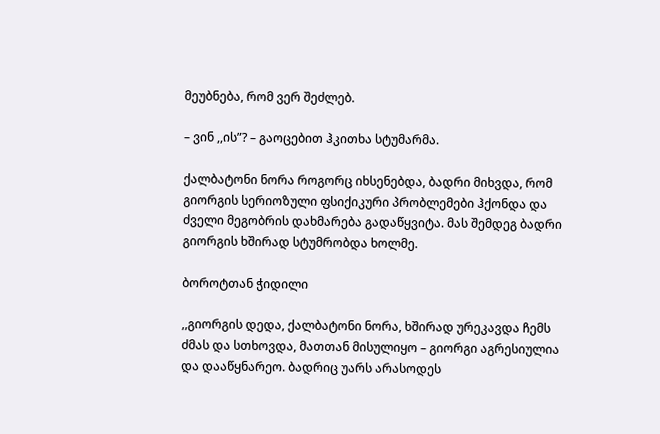მეუბნება, რომ ვერ შეძლებ.

– ვინ ,,ის”? – გაოცებით ჰკითხა სტუმარმა.

ქალბატონი ნორა როგორც იხსენებდა, ბადრი მიხვდა, რომ გიორგის სერიოზული ფსიქიკური პრობლემები ჰქონდა და ძველი მეგობრის დახმარება გადაწყვიტა. მას შემდეგ ბადრი გიორგის ხშირად სტუმრობდა ხოლმე.

ბოროტთან ჭიდილი

,,გიორგის დედა, ქალბატონი ნორა, ხშირად ურეკავდა ჩემს ძმას და სთხოვდა, მათთან მისულიყო – გიორგი აგრესიულია და დააწყნარეო. ბადრიც უარს არასოდეს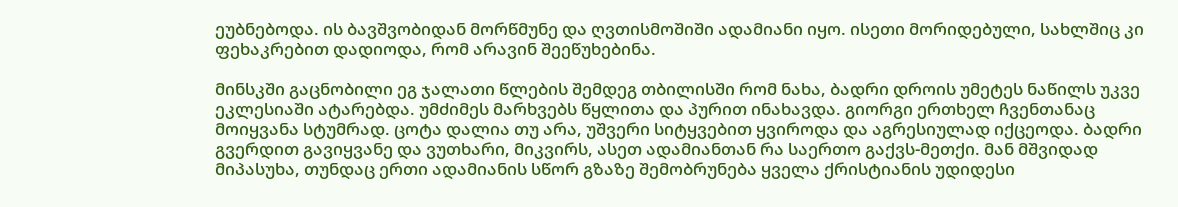ეუბნებოდა. ის ბავშვობიდან მორწმუნე და ღვთისმოშიში ადამიანი იყო. ისეთი მორიდებული, სახლშიც კი ფეხაკრებით დადიოდა, რომ არავინ შეეწუხებინა.

მინსკში გაცნობილი ეგ ჯალათი წლების შემდეგ თბილისში რომ ნახა, ბადრი დროის უმეტეს ნაწილს უკვე ეკლესიაში ატარებდა. უმძიმეს მარხვებს წყლითა და პურით ინახავდა. გიორგი ერთხელ ჩვენთანაც მოიყვანა სტუმრად. ცოტა დალია თუ არა, უშვერი სიტყვებით ყვიროდა და აგრესიულად იქცეოდა. ბადრი გვერდით გავიყვანე და ვუთხარი, მიკვირს, ასეთ ადამიანთან რა საერთო გაქვს-მეთქი. მან მშვიდად მიპასუხა, თუნდაც ერთი ადამიანის სწორ გზაზე შემობრუნება ყველა ქრისტიანის უდიდესი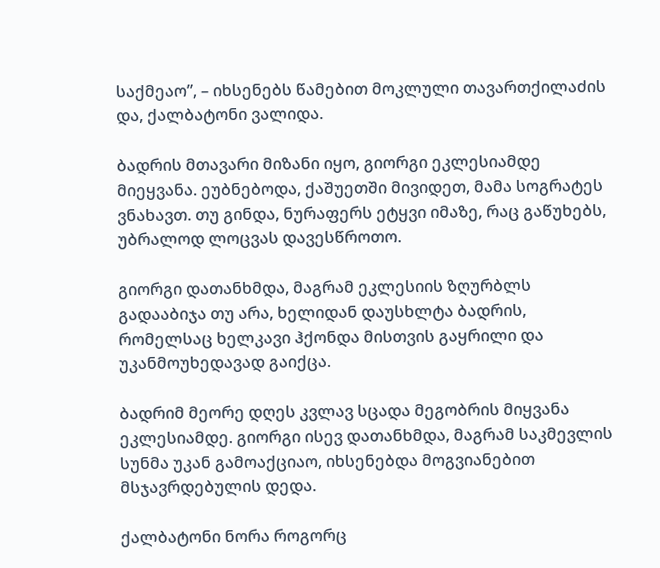საქმეაო”, – იხსენებს წამებით მოკლული თავართქილაძის და, ქალბატონი ვალიდა.

ბადრის მთავარი მიზანი იყო, გიორგი ეკლესიამდე მიეყვანა. ეუბნებოდა, ქაშუეთში მივიდეთ, მამა სოგრატეს ვნახავთ. თუ გინდა, ნურაფერს ეტყვი იმაზე, რაც გაწუხებს, უბრალოდ ლოცვას დავესწროთო.

გიორგი დათანხმდა, მაგრამ ეკლესიის ზღურბლს გადააბიჯა თუ არა, ხელიდან დაუსხლტა ბადრის, რომელსაც ხელკავი ჰქონდა მისთვის გაყრილი და უკანმოუხედავად გაიქცა.

ბადრიმ მეორე დღეს კვლავ სცადა მეგობრის მიყვანა ეკლესიამდე. გიორგი ისევ დათანხმდა, მაგრამ საკმევლის სუნმა უკან გამოაქციაო, იხსენებდა მოგვიანებით მსჯავრდებულის დედა.

ქალბატონი ნორა როგორც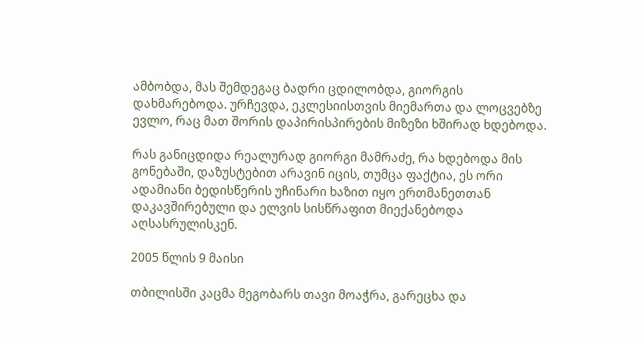ამბობდა, მას შემდეგაც ბადრი ცდილობდა, გიორგის დახმარებოდა. ურჩევდა, ეკლესიისთვის მიემართა და ლოცვებზე ევლო, რაც მათ შორის დაპირისპირების მიზეზი ხშირად ხდებოდა.

რას განიცდიდა რეალურად გიორგი მამრაძე, რა ხდებოდა მის გონებაში, დაზუსტებით არავინ იცის, თუმცა ფაქტია, ეს ორი ადამიანი ბედისწერის უჩინარი ხაზით იყო ერთმანეთთან დაკავშირებული და ელვის სისწრაფით მიექანებოდა აღსასრულისკენ.

2005 წლის 9 მაისი

თბილისში კაცმა მეგობარს თავი მოაჭრა, გარეცხა და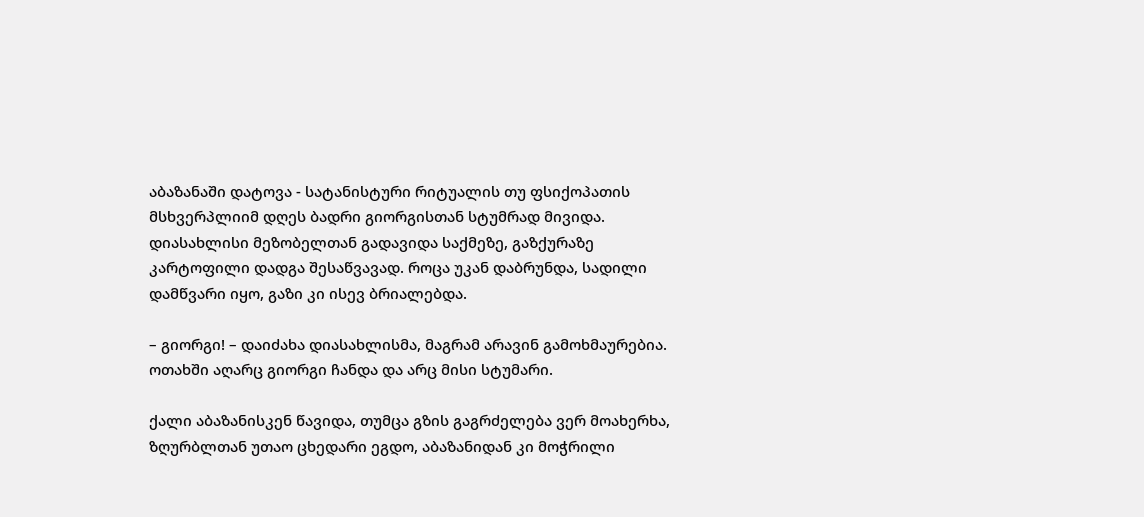აბაზანაში დატოვა - სატანისტური რიტუალის თუ ფსიქოპათის მსხვერპლიიმ დღეს ბადრი გიორგისთან სტუმრად მივიდა. დიასახლისი მეზობელთან გადავიდა საქმეზე, გაზქურაზე კარტოფილი დადგა შესაწვავად. როცა უკან დაბრუნდა, სადილი დამწვარი იყო, გაზი კი ისევ ბრიალებდა.

– გიორგი! – დაიძახა დიასახლისმა, მაგრამ არავინ გამოხმაურებია. ოთახში აღარც გიორგი ჩანდა და არც მისი სტუმარი.

ქალი აბაზანისკენ წავიდა, თუმცა გზის გაგრძელება ვერ მოახერხა, ზღურბლთან უთაო ცხედარი ეგდო, აბაზანიდან კი მოჭრილი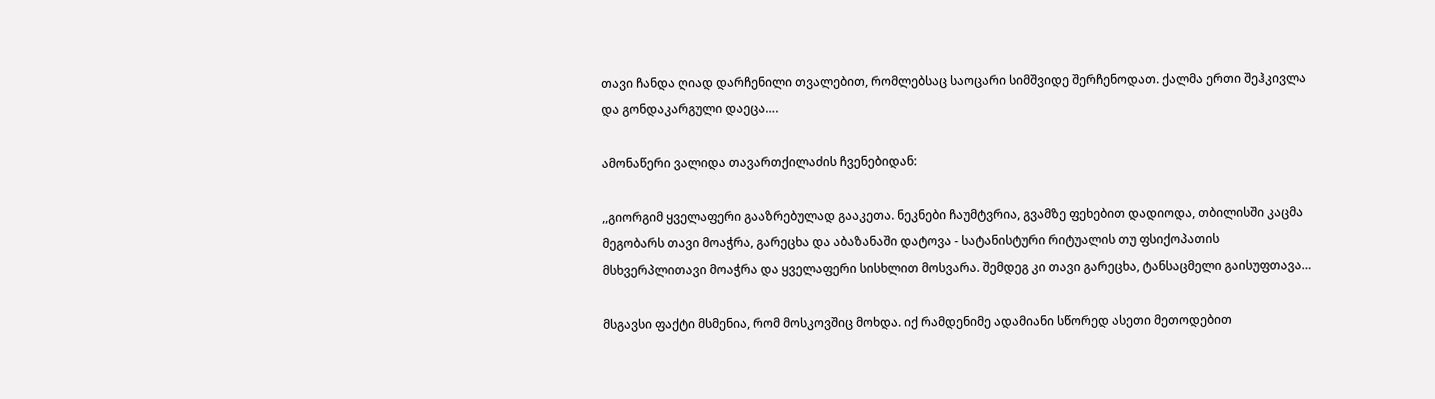თავი ჩანდა ღიად დარჩენილი თვალებით, რომლებსაც საოცარი სიმშვიდე შერჩენოდათ. ქალმა ერთი შეჰკივლა და გონდაკარგული დაეცა….

ამონაწერი ვალიდა თავართქილაძის ჩვენებიდან:

,,გიორგიმ ყველაფერი გააზრებულად გააკეთა. ნეკნები ჩაუმტვრია, გვამზე ფეხებით დადიოდა, თბილისში კაცმა მეგობარს თავი მოაჭრა, გარეცხა და აბაზანაში დატოვა - სატანისტური რიტუალის თუ ფსიქოპათის მსხვერპლითავი მოაჭრა და ყველაფერი სისხლით მოსვარა. შემდეგ კი თავი გარეცხა, ტანსაცმელი გაისუფთავა…

მსგავსი ფაქტი მსმენია, რომ მოსკოვშიც მოხდა. იქ რამდენიმე ადამიანი სწორედ ასეთი მეთოდებით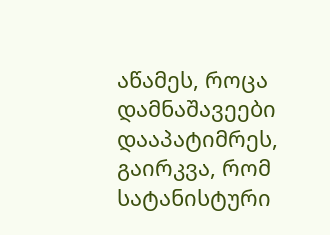აწამეს, როცა დამნაშავეები დააპატიმრეს, გაირკვა, რომ სატანისტური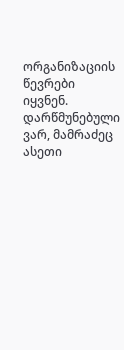ორგანიზაციის წევრები იყვნენ. დარწმუნებული ვარ, მამრაძეც ასეთი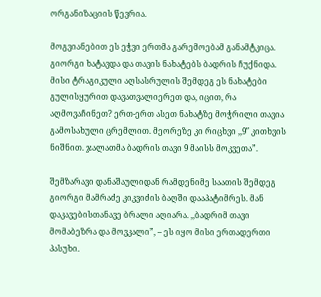ორგანიზაციის წევრია.

მოგვიანებით ეს ეჭვი ერთმა გარემოებამ განამტკიცა. გიორგი ხატავდა და თავის ნახატებს ბადრის ჩუქნიდა. მისი ტრაგიკული აღსასრულის შემდეგ ეს ნახატები გულისყურით დავათვალიერეთ და, იცით, რა აღმოვაჩინეთ? ერთ-ერთ ასეთ ნახატზე მოჭრილი თავია გამოსახული ცრემლით. მეორეზე კი რიცხვი ,,9″ კითხვის ნიშნით. ჯალათმა ბადრის თავი 9 მაისს მოკვეთა”.

შემზარავი დანაშაულიდან რამდენიმე საათის შემდეგ გიორგი მამრაძე კიკვიძის ბაღში დააპატიმრეს. მან დაკავებისთანავე ბრალი აღიარა. ,,ბადრიმ თავი მომაბეზრა და მოვკალი”, – ეს იყო მისი ერთადერთი პასუხი.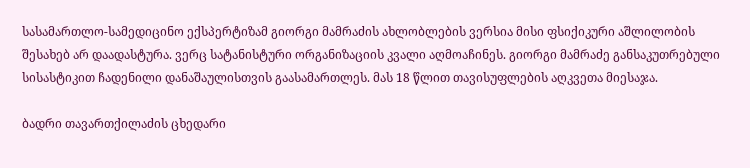სასამართლო-სამედიცინო ექსპერტიზამ გიორგი მამრაძის ახლობლების ვერსია მისი ფსიქიკური აშლილობის შესახებ არ დაადასტურა. ვერც სატანისტური ორგანიზაციის კვალი აღმოაჩინეს. გიორგი მამრაძე განსაკუთრებული სისასტიკით ჩადენილი დანაშაულისთვის გაასამართლეს. მას 18 წლით თავისუფლების აღკვეთა მიესაჯა.

ბადრი თავართქილაძის ცხედარი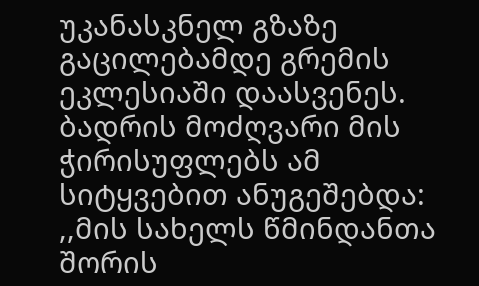უკანასკნელ გზაზე გაცილებამდე გრემის ეკლესიაში დაასვენეს. ბადრის მოძღვარი მის ჭირისუფლებს ამ სიტყვებით ანუგეშებდა: ,,მის სახელს წმინდანთა შორის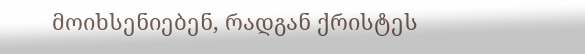მოიხსენიებენ, რადგან ქრისტეს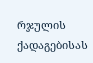რჯულის ქადაგებისას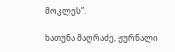მოკლეს”.

ხათუნა მაღრაძე, ჟურნალი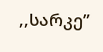,,სარკე”